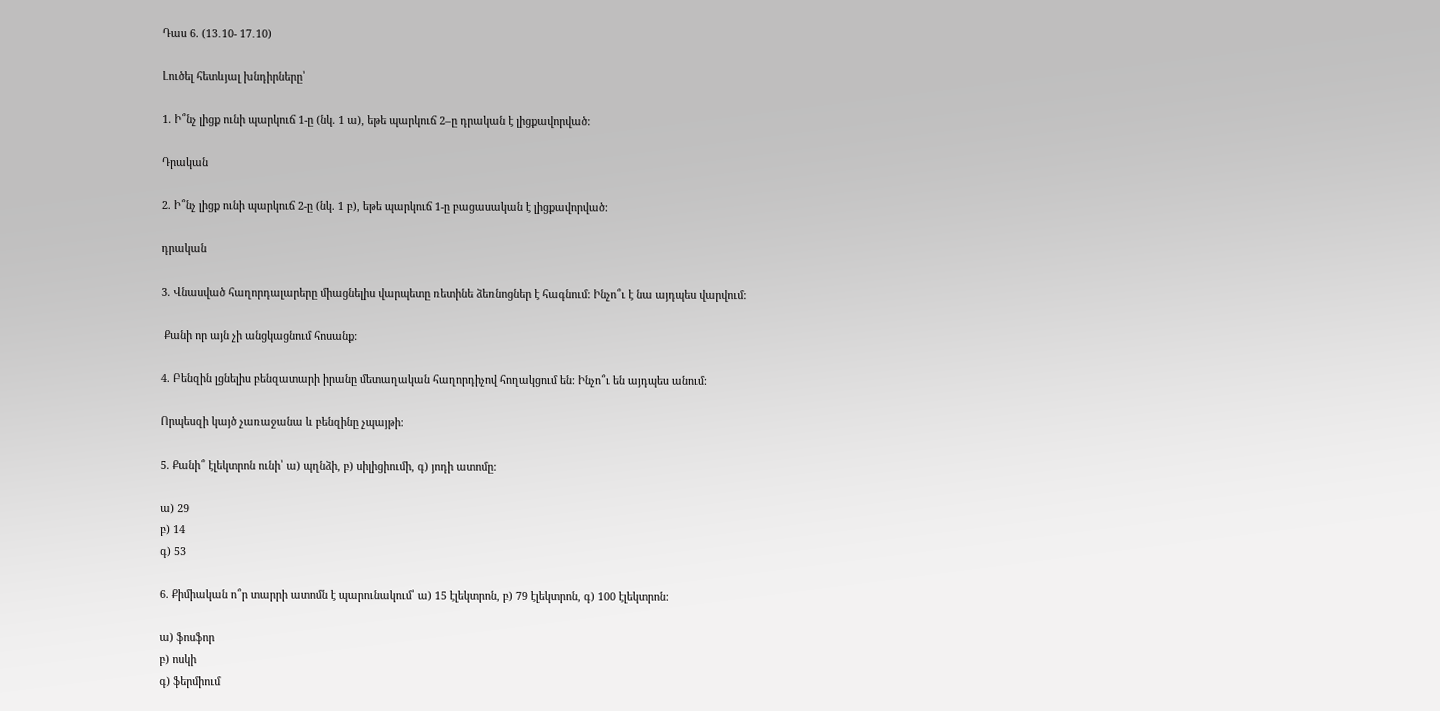Դաս 6. (13․10- 17․10)

Լուծել հետևյալ խնդիրները՝

1. Ի՞նչ լիցք ունի պարկուճ 1-ը (նկ. 1 ա), եթե պարկուճ 2–ը դրական է լիցքավորված:

Դրական

2. Ի՞նչ լիցք ունի պարկուճ 2-ը (նկ. 1 բ), եթե պարկուճ 1-ը բացասական է լիցքավորված:

դրական

3. Վնասված հաղորդալարերը միացնելիս վարպետը ռետինե ձեռնոցներ է հագնում: Ինչո՞ւ է նա այդպես վարվում:

 Քանի որ այն չի անցկացնում հոսանք:

4. Բենզին լցնելիս բենզատարի իրանը մետաղական հաղորդիչով հողակցում են: Ինչո՞ւ են այդպես անում:

Որպեսզի կայծ չառաջանա և բենզինը չպայթի։

5. Քանի՞ էլեկտրոն ունի՝ ա) պղնձի, բ) սիլիցիումի, գ) յոդի ատոմը:

ա) 29
բ) 14
գ) 53

6. Քիմիական ո՞ր տարրի ատոմն է պարունակում՝ ա) 15 էլեկտրոն, բ) 79 էլեկտրոն, գ) 100 էլեկտրոն:

ա) ֆոսֆոր
բ) ոսկի
գ) ֆերմիում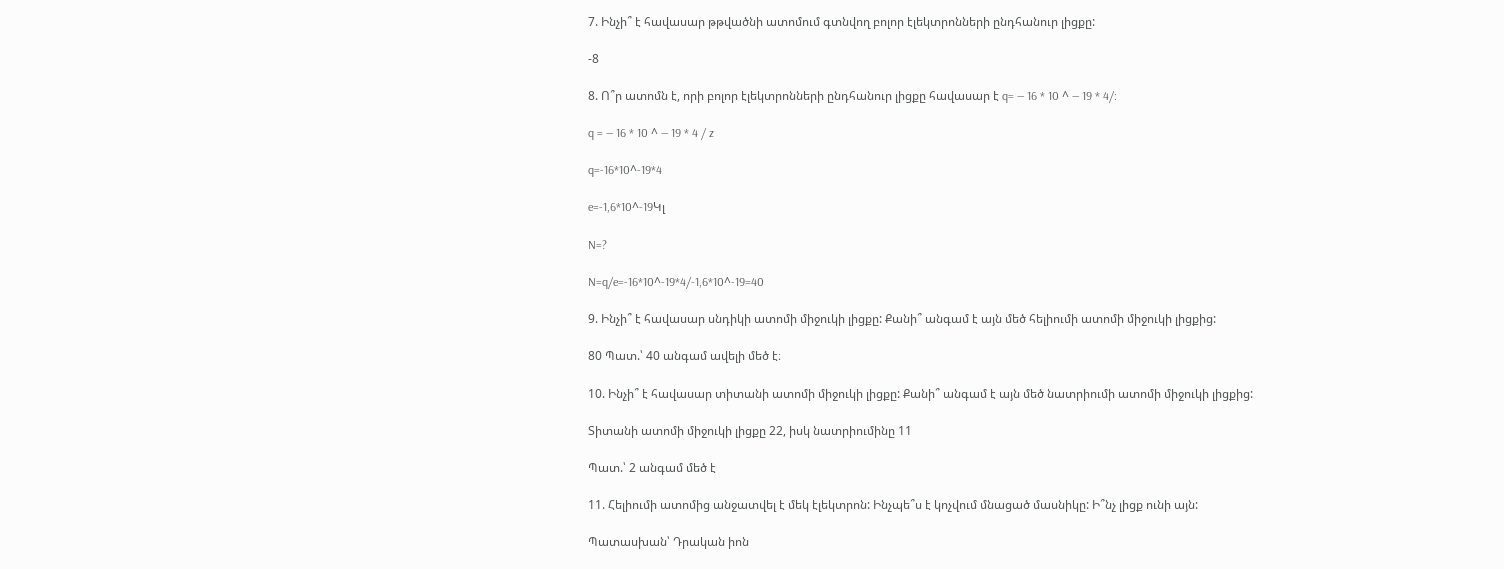7. Ինչի՞ է հավասար թթվածնի ատոմում գտնվող բոլոր էլեկտրոնների ընդհանուր լիցքը:

-8

8. Ո՞ր ատոմն է, որի բոլոր էլեկտրոնների ընդհանուր լիցքը հավասար է q= — 16 * 10 ^ — 19 * 4/:

q = — 16 * 10 ^ — 19 * 4 / z

q=-16*10^-19*4

e=-1,6*10^-19Կլ

N=?

N=q/e=-16*10^-19*4/-1,6*10^-19=40

9. Ինչի՞ է հավասար սնդիկի ատոմի միջուկի լիցքը: Քանի՞ անգամ է այն մեծ հելիումի ատոմի միջուկի լիցքից:

80 Պատ.՝ 40 անգամ ավելի մեծ է։

10. Ինչի՞ է հավասար տիտանի ատոմի միջուկի լիցքը: Քանի՞ անգամ է այն մեծ նատրիումի ատոմի միջուկի լիցքից:

Տիտանի ատոմի միջուկի լիցքը 22, իսկ նատրիումինը 11

Պատ.՝ 2 անգամ մեծ է

11. Հելիումի ատոմից անջատվել է մեկ էլեկտրոն: Ինչպե՞ս է կոչվում մնացած մասնիկը: Ի՞նչ լիցք ունի այն:

Պատասխան՝ Դրական իոն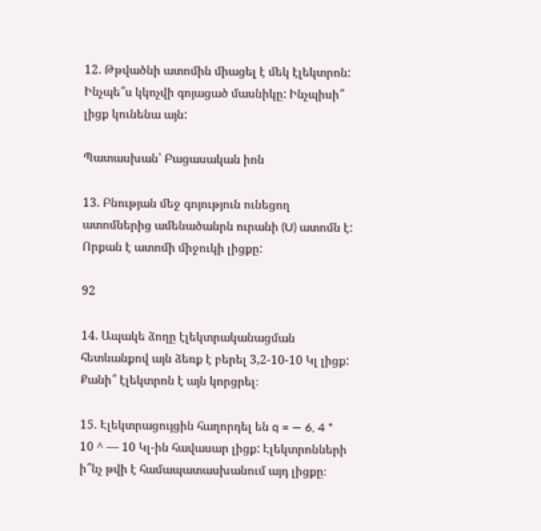12. Թթվածնի ատոմին միացել է մեկ էլեկտրոն: Ինչպե՞ս կկոչվի գոյացած մասնիկը: Ինչպիսի՞ լիցք կունենա այն:

Պատասխան՝ Բացասական իոն

13. Բնության մեջ գոյություն ունեցող ատոմներից ամենածանրն ուրանի (U) ատոմն է: Որքան է ատոմի միջուկի լիցքը:

92

14. Ապակե ձողը էլեկտրականացման հետևանքով այն ձեռք է բերել 3,2-10-10 Կլ լիցք: Քանի՞ էլեկտրոն է այն կորցրել։

15. Էլեկտրացույցին հաղորդել են q = — 6, 4 * 10 ^ — 10 Կլ-ին հավասար լիցք: Էլեկտրոնների ի՞նչ թվի է համապատասխանում այդ լիցքը։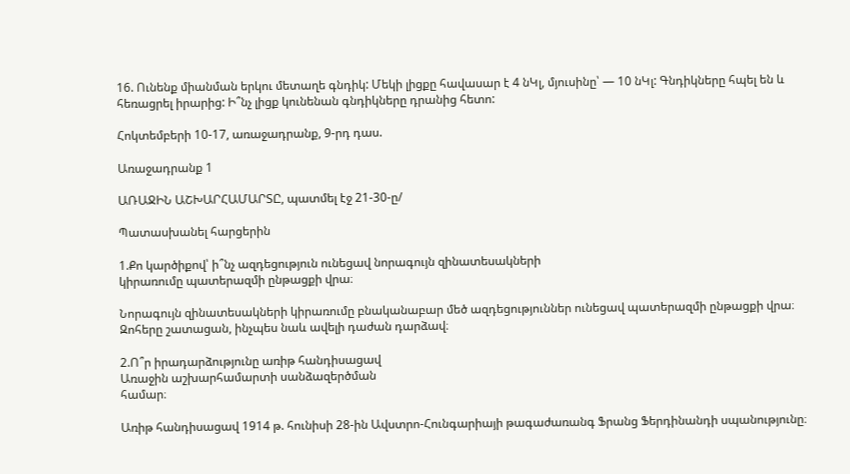16. Ունենք միանման երկու մետաղե գնդիկ: Մեկի լիցքը հավասար է 4 նԿլ, մյուսինը՝ — 10 նԿլ: Գնդիկները հպել են և հեռացրել իրարից: Ի՞նչ լիցք կունենան գնդիկները դրանից հետո:

Հոկտեմբերի 10-17, առաջադրանք, 9-րդ դաս.

Առաջադրանք 1

ԱՌԱՋԻՆ ԱՇԽԱՐՀԱՄԱՐՏԸ, պատմել էջ 21-30-ը/

Պատասխանել հարցերին

1.Քո կարծիքով՝ ի՞նչ ազդեցություն ունեցավ նորագույն զինատեսակների
կիրառումը պատերազմի ընթացքի վրա։

Նորագույն զինատեսակների կիրառումը բնականաբար մեծ ազդեցություններ ունեցավ պատերազմի ընթացքի վրա։ Զոհերը շատացան, ինչպես նաև ավելի դաժան դարձավ։

2.Ո՞ր իրադարձությունը առիթ հանդիսացավ
Առաջին աշխարհամարտի սանձազերծման
համար։

Առիթ հանդիսացավ 1914 թ. հունիսի 28-ին Ավստրո-Հունգարիայի թագաժառանգ Ֆրանց Ֆերդինանդի սպանությունը։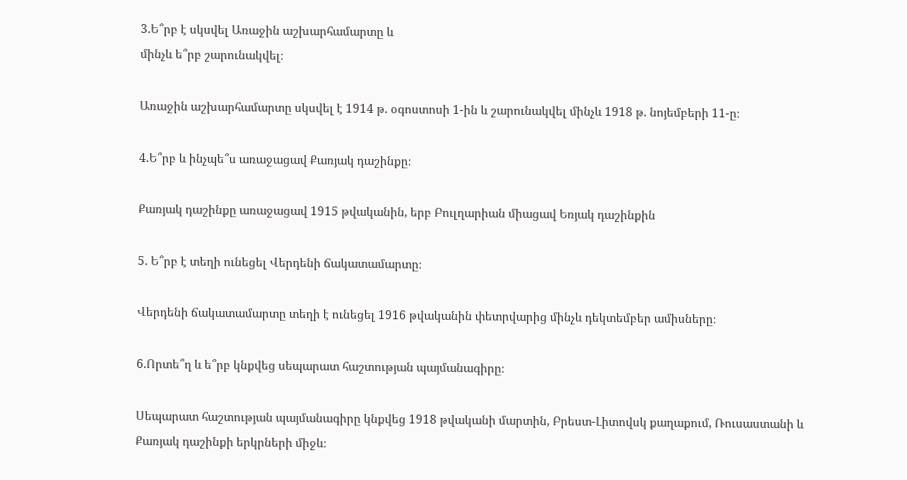3.Ե՞րբ է սկսվել Առաջին աշխարհամարտը և
մինչև ե՞րբ շարունակվել։

Առաջին աշխարհամարտը սկսվել է 1914 թ. օգոստոսի 1-ին և շարունակվել մինչև 1918 թ. նոյեմբերի 11-ը։

4.Ե՞րբ և ինչպե՞ս առաջացավ Քառյակ դաշինքը։

Քառյակ դաշինքը առաջացավ 1915 թվականին, երբ Բուլղարիան միացավ Եռյակ դաշինքին

5. Ե՞րբ է տեղի ունեցել Վերդենի ճակատամարտը։

Վերդենի ճակատամարտը տեղի է ունեցել 1916 թվականին փետրվարից մինչև դեկտեմբեր ամիսները։

6.Որտե՞ղ և ե՞րբ կնքվեց սեպարատ հաշտության պայմանագիրը։

Սեպարատ հաշտության պայմանագիրը կնքվեց 1918 թվականի մարտին, Բրեստ-Լիտովսկ քաղաքում, Ռուսաստանի և Քառյակ դաշինքի երկրների միջև։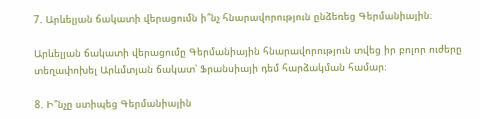7. Արևելյան ճակատի վերացումն ի՞նչ հնարավորություն ընձեռեց Գերմանիային։

Արևելյան ճակատի վերացումը Գերմանիային հնարավորություն տվեց իր բոլոր ուժերը տեղափոխել Արևմտյան ճակատ՝ Ֆրանսիայի դեմ հարձակման համար։

8. Ի՞նչը ստիպեց Գերմանիային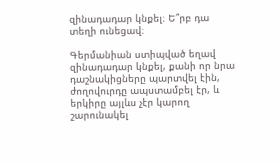զինադադար կնքել։ Ե՞րբ դա տեղի ունեցավ։

Գերմանիան ստիպված եղավ զինադադար կնքել, քանի որ նրա դաշնակիցները պարտվել էին, ժողովուրդը ապստամբել էր, և երկիրը այլևս չէր կարող շարունակել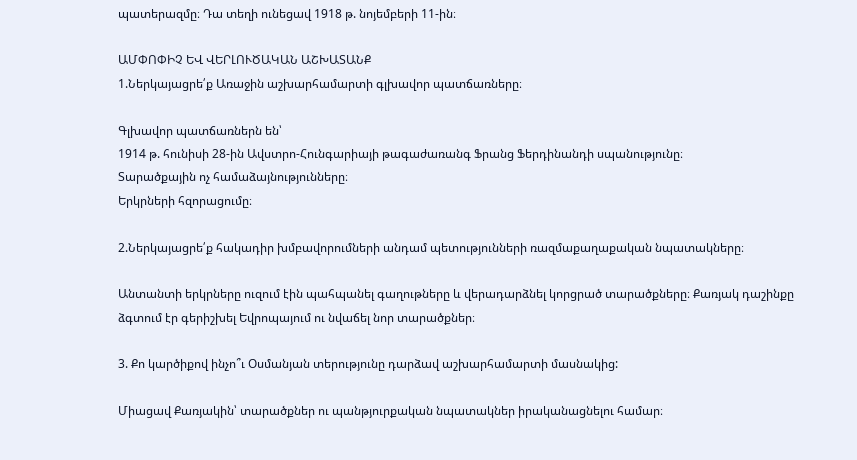պատերազմը։ Դա տեղի ունեցավ 1918 թ. նոյեմբերի 11-ին։

ԱՄՓՈՓԻՉ ԵՎ ՎԵՐԼՈՒԾԱԿԱՆ ԱՇԽԱՏԱՆՔ
1.Ներկայացրե՛ք Առաջին աշխարհամարտի գլխավոր պատճառները։

Գլխավոր պատճառներն են՝
1914 թ. հունիսի 28-ին Ավստրո-Հունգարիայի թագաժառանգ Ֆրանց Ֆերդինանդի սպանությունը։
Տարածքային ոչ համաձայնությունները։
Երկրների հզորացումը։

2.Ներկայացրե՛ք հակադիր խմբավորումների անդամ պետությունների ռազմաքաղաքական նպատակները։

Անտանտի երկրները ուզում էին պահպանել գաղութները և վերադարձնել կորցրած տարածքները։ Քառյակ դաշինքը ձգտում էր գերիշխել Եվրոպայում ու նվաճել նոր տարածքներ։

3. Քո կարծիքով ինչո՞ւ Օսմանյան տերությունը դարձավ աշխարհամարտի մասնակից:

Միացավ Քառյակին՝ տարածքներ ու պանթյուրքական նպատակներ իրականացնելու համար։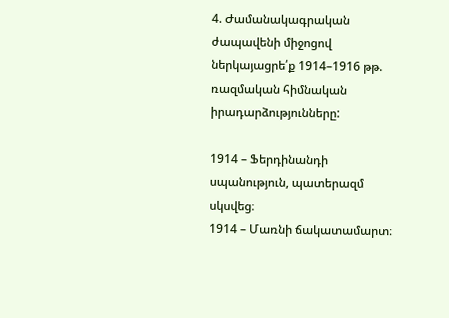4. Ժամանակագրական ժապավենի միջոցով ներկայացրե՛ք 1914–1916 թթ. ռազմական հիմնական իրադարձությունները:

1914 – Ֆերդինանդի սպանություն, պատերազմ սկսվեց։
1914 – Մառնի ճակատամարտ։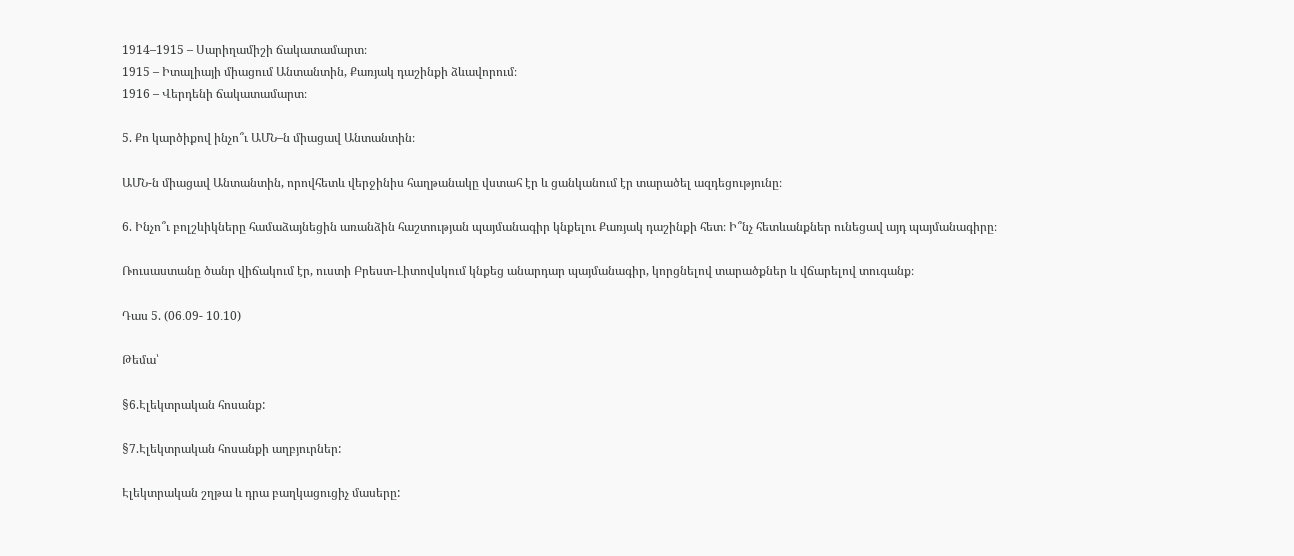1914–1915 – Սարիղամիշի ճակատամարտ։
1915 – Իտալիայի միացում Անտանտին, Քառյակ դաշինքի ձևավորում։
1916 – Վերդենի ճակատամարտ։

5. Քո կարծիքով ինչո՞ւ ԱՄՆ–ն միացավ Անտանտին։

ԱՄՆ-ն միացավ Անտանտին, որովհետև վերջինիս հաղթանակը վստահ էր և ցանկանում էր տարածել ազդեցությունը։

6. Ինչո՞ւ բոլշևիկները համաձայնեցին առանձին հաշտության պայմանագիր կնքելու Քառյակ դաշինքի հետ։ Ի՞նչ հետևանքներ ունեցավ այդ պայմանագիրը։

Ռուսաստանը ծանր վիճակում էր, ուստի Բրեստ-Լիտովսկում կնքեց անարդար պայմանագիր, կորցնելով տարածքներ և վճարելով տուգանք։

Դաս 5. (06․09- 10․10)

Թեմա՝

§6.Էլեկտրական հոսանք:

§7.Էլեկտրական հոսանքի աղբյուրներ:

Էլեկտրական շղթա և դրա բաղկացուցիչ մասերը: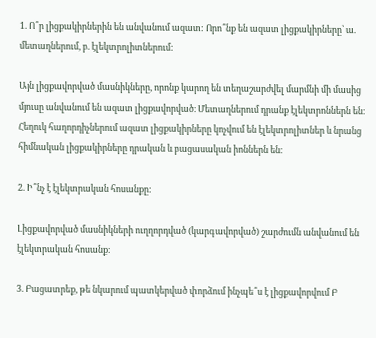1. Ո՞ր լիցքակիրներին են անվանում ազատ: Որո՞նք են ազատ լիցքակիրները՝ ա. մետաղներում, բ. էլեկտրոլիտներում:

Այն լիցքավորված մասնիկները, որոնք կարող են տեղաշարժվել մարմնի մի մասից մյուսը անվանում են ազատ լիցքավորված։ Մետաղներում դրանք էլեկտրոններն են։ Հեղուկ հաղորդիչներում ազատ լիցքակիրները կոչվում են էլեկտրոլիտներ և նրանց հիմնական լիցքակիրները դրական և բացասական իոններն են։

2. Ի՞նչ է էլեկտրական հոսանքը:

Լիցքավորված մասնիկների ուղղորդված (կարգավորված) շարժումն անվանում են էլեկտրական հոսանք։

3. Բացատրեք, թե նկարում պատկերված փորձում ինչպե՞ս է լիցքավորվում Բ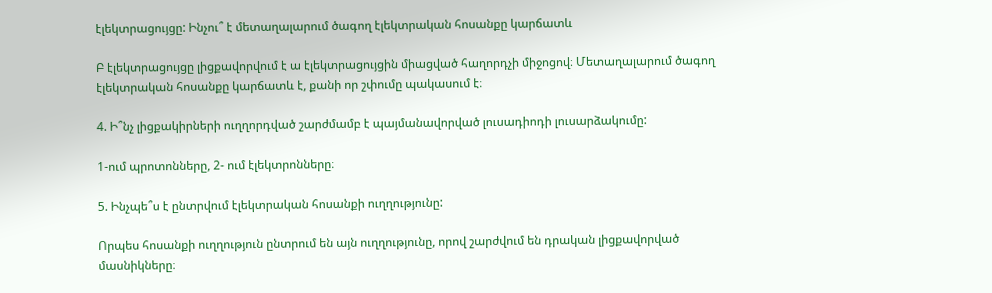էլեկտրացույցը: Ինչու՞ է մետաղալարում ծագող էլեկտրական հոսանքը կարճատև

Բ էլեկտրացույցը լիցքավորվում է ա էլեկտրացույցին միացված հաղորդչի միջոցով։ Մետաղալարում ծագող էլեկտրական հոսանքը կարճատև է, քանի որ շփումը պակասում է։

4. Ի՞նչ լիցքակիրների ուղղորդված շարժմամբ է պայմանավորված լուսադիոդի լուսարձակումը:

1-ում պրոտոնները, 2- ում էլեկտրոնները։

5. Ինչպե՞ս է ընտրվում էլեկտրական հոսանքի ուղղությունը:

Որպես հոսանքի ուղղություն ընտրում են այն ուղղությունը, որով շարժվում են դրական լիցքավորված մասնիկները։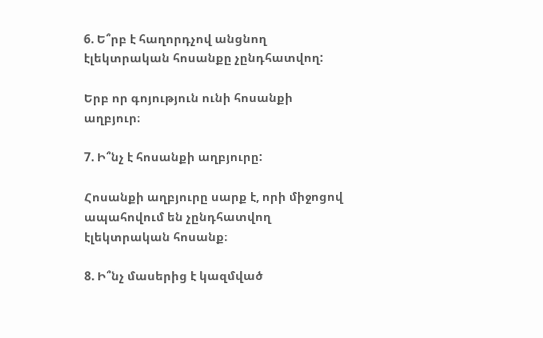6. Ե՞րբ է հաղորդչով անցնող էլեկտրական հոսանքը չընդհատվող:

Երբ որ գոյություն ունի հոսանքի աղբյուր։

7. Ի՞նչ է հոսանքի աղբյուրը:

Հոսանքի աղբյուրը սարք է, որի միջոցով ապահովում են չընդհատվող էլեկտրական հոսանք։

8. Ի՞նչ մասերից է կազմված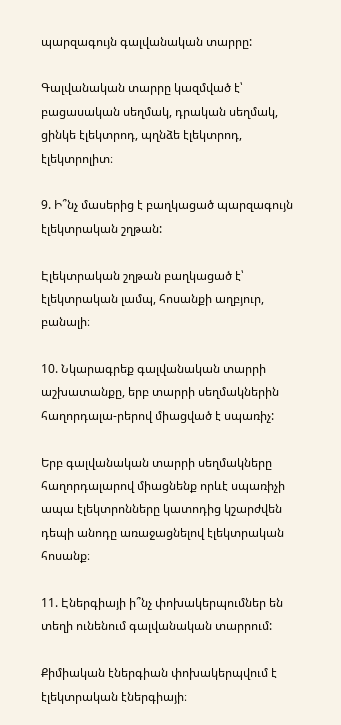պարզագույն գալվանական տարրը:

Գալվանական տարրը կազմված է՝ բացասական սեղմակ, դրական սեղմակ, ցինկե էլեկտրոդ, պղնձե էլեկտրոդ, էլեկտրոլիտ։

9. Ի՞նչ մասերից է բաղկացած պարզագույն էլեկտրական շղթան:

Էլեկտրական շղթան բաղկացած է՝ էլեկտրական լամպ, հոսանքի աղբյուր, բանալի։

10. Նկարագրեք գալվանական տարրի աշխատանքը, երբ տարրի սեղմակներին հաղորդալա-րերով միացված է սպառիչ:

Երբ գալվանական տարրի սեղմակները հաղորդալարով միացնենք որևէ սպառիչի ապա էլեկտրոնները կատոդից կշարժվեն դեպի անոդը առաջացնելով էլեկտրական հոսանք։

11. Էներգիայի ի՞նչ փոխակերպումներ են տեղի ունենում գալվանական տարրում:

Քիմիական էներգիան փոխակերպվում է էլեկտրական էներգիայի։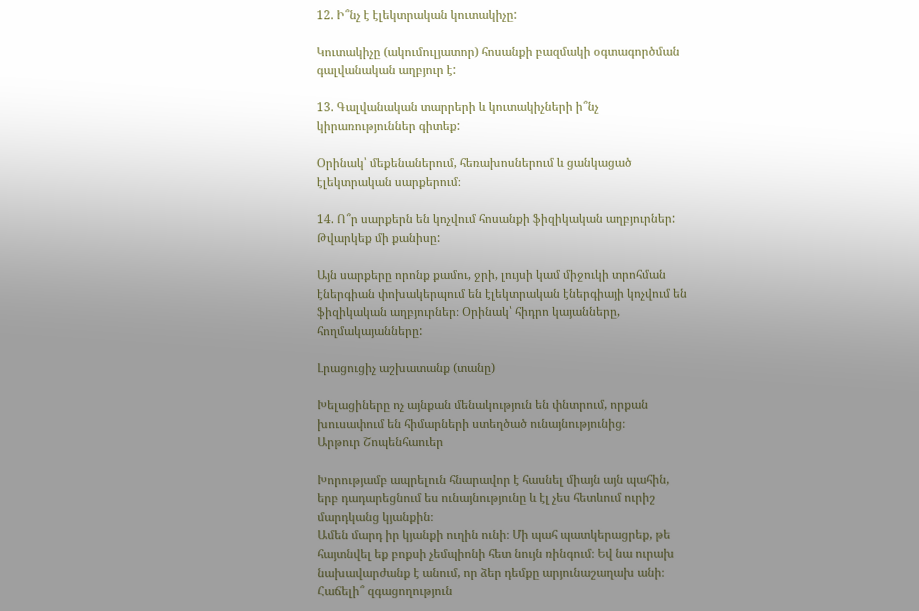12. Ի՞նչ է էլեկտրական կուտակիչը:

Կուտակիչը (ակումուլյատոր) հոսանքի բազմակի օգտագործման գալվանական աղբյուր է:

13. Գալվանական տարրերի և կուտակիչների ի՞նչ կիրառություններ գիտեք:

Օրինակ՝ մեքենաներում, հեռախոսներում և ցանկացած էլեկտրական սարքերում։

14. Ո՞ր սարքերն են կոչվում հոսանքի ֆիզիկական աղբյուրներ: Թվարկեք մի քանիսը:

Այն սարքերը որոնք քամու, ջրի, լույսի կամ միջուկի տրոհման էներգիան փոխակերպում են էլեկտրական էներգիայի կոչվում են ֆիզիկական աղբյուրներ։ Օրինակ՝ հիդրո կայանները, հողմակայանները:

Լրացուցիչ աշխատանք (տանը)

Խելացիները ոչ այնքան մենակություն են փնտրում, որքան խուսափում են հիմարների ստեղծած ունայնությունից։
Արթուր Շոպենհաուեր

Խորությամբ ապրելուն հնարավոր է հասնել միայն այն պահին, երբ դադարեցնում ես ունայնությունը և էլ չես հետևում ուրիշ մարդկանց կյանքին։
Ամեն մարդ իր կյանքի ուղին ունի։ Մի պահ պատկերացրեք, թե հայտնվել եք բոքսի չեմպիոնի հետ նույն ռինգում։ Եվ նա ուրախ նախավարժանք է անում, որ ձեր դեմքը արյունաշաղախ անի։ Հաճելի՞ զգացողություն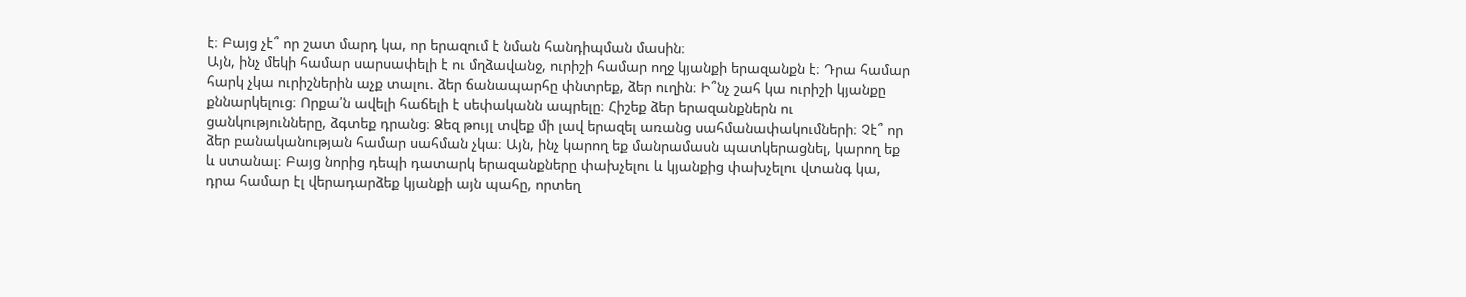է։ Բայց չէ՞ որ շատ մարդ կա, որ երազում է նման հանդիպման մասին։
Այն, ինչ մեկի համար սարսափելի է ու մղձավանջ, ուրիշի համար ողջ կյանքի երազանքն է։ Դրա համար հարկ չկա ուրիշներին աչք տալու. ձեր ճանապարհը փնտրեք, ձեր ուղին։ Ի՞նչ շահ կա ուրիշի կյանքը քննարկելուց։ Որքա՛ն ավելի հաճելի է սեփականն ապրելը։ Հիշեք ձեր երազանքներն ու ցանկությունները, ձգտեք դրանց։ Ձեզ թույլ տվեք մի լավ երազել առանց սահմանափակումների։ Չէ՞ որ ձեր բանականության համար սահման չկա։ Այն, ինչ կարող եք մանրամասն պատկերացնել, կարող եք և ստանալ։ Բայց նորից դեպի դատարկ երազանքները փախչելու և կյանքից փախչելու վտանգ կա, դրա համար էլ վերադարձեք կյանքի այն պահը, որտեղ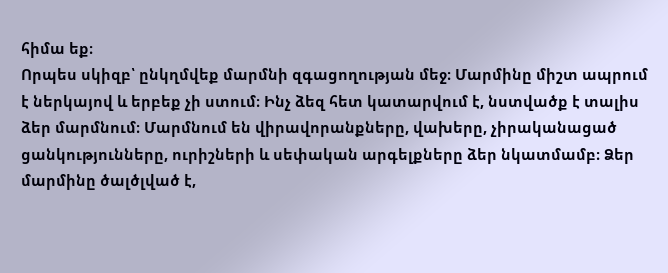հիմա եք։
Որպես սկիզբ՝ ընկղմվեք մարմնի զգացողության մեջ։ Մարմինը միշտ ապրում է ներկայով և երբեք չի ստում։ Ինչ ձեզ հետ կատարվում է, նստվածք է տալիս ձեր մարմնում։ Մարմնում են վիրավորանքները, վախերը, չիրականացած ցանկությունները, ուրիշների և սեփական արգելքները ձեր նկատմամբ։ Ձեր մարմինը ծալծլված է,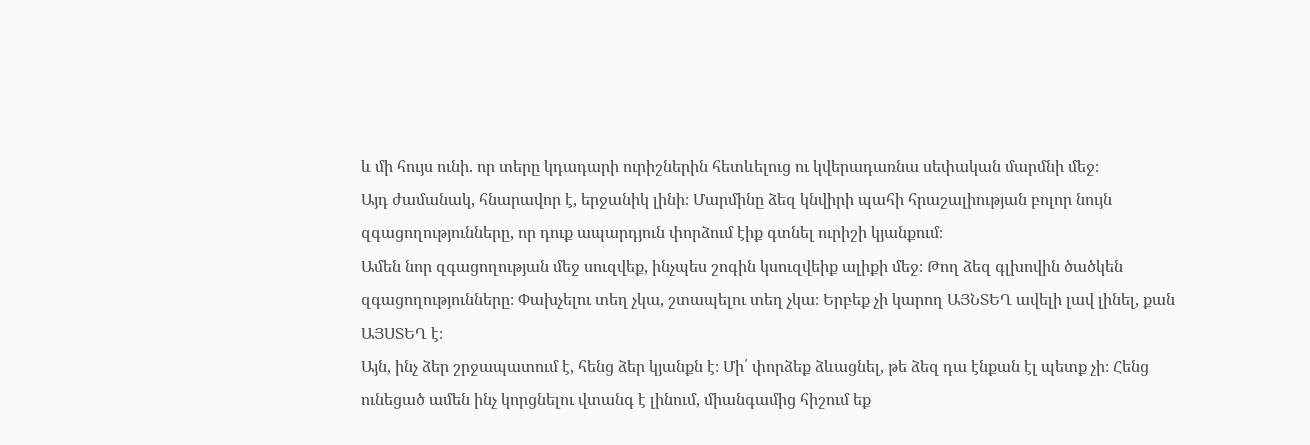և մի հույս ունի. որ տերը կդադարի ուրիշներին հետևելուց ու կվերադառնա սեփական մարմնի մեջ։
Այդ ժամանակ, հնարավոր է, երջանիկ լինի։ Մարմինը ձեզ կնվիրի պահի հրաշալիության բոլոր նույն զգացողությունները, որ դուք ապարդյուն փորձում էիք գտնել ուրիշի կյանքում։
Ամեն նոր զգացողության մեջ սուզվեք, ինչպես շոգին կսուզվեիք ալիքի մեջ։ Թող ձեզ գլխովին ծածկեն զգացողությունները։ Փախչելու տեղ չկա, շտապելու տեղ չկա։ Երբեք չի կարող ԱՅՆՏԵՂ ավելի լավ լինել, քան ԱՅՍՏԵՂ է։
Այն, ինչ ձեր շրջապատում է, հենց ձեր կյանքն է։ Մի՛ փորձեք ձևացնել, թե ձեզ դա էնքան էլ պետք չի։ Հենց ունեցած ամեն ինչ կորցնելու վտանգ է լինում, միանգամից հիշում եք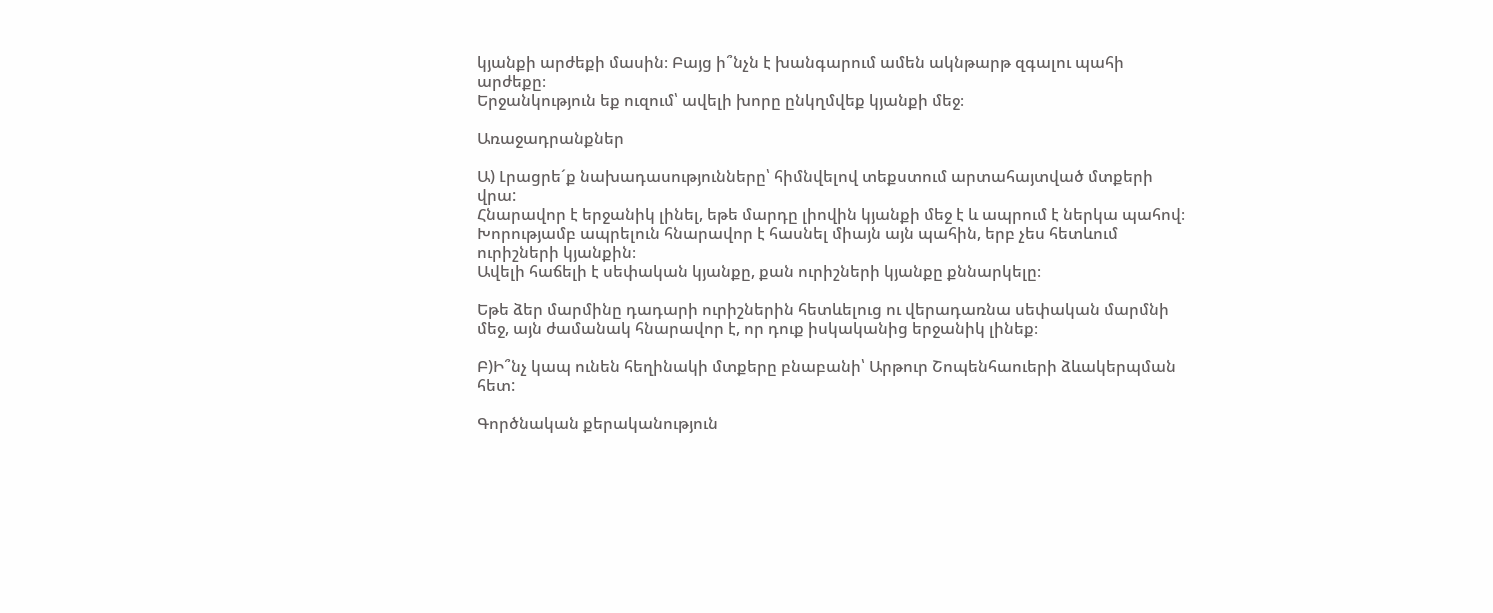կյանքի արժեքի մասին։ Բայց ի՞նչն է խանգարում ամեն ակնթարթ զգալու պահի արժեքը։
Երջանկություն եք ուզում՝ ավելի խորը ընկղմվեք կյանքի մեջ։

Առաջադրանքներ

Ա) Լրացրե´ք նախադասությունները՝ հիմնվելով տեքստում արտահայտված մտքերի վրա:
Հնարավոր է երջանիկ լինել, եթե մարդը լիովին կյանքի մեջ է և ապրում է ներկա պահով։
Խորությամբ ապրելուն հնարավոր է հասնել միայն այն պահին, երբ չես հետևում ուրիշների կյանքին։
Ավելի հաճելի է սեփական կյանքը, քան ուրիշների կյանքը քննարկելը։

Եթե ձեր մարմինը դադարի ուրիշներին հետևելուց ու վերադառնա սեփական մարմնի մեջ, այն ժամանակ հնարավոր է, որ դուք իսկականից երջանիկ լինեք։

Բ)Ի՞նչ կապ ունեն հեղինակի մտքերը բնաբանի՝ Արթուր Շոպենհաուերի ձևակերպման հետ:

Գործնական քերականություն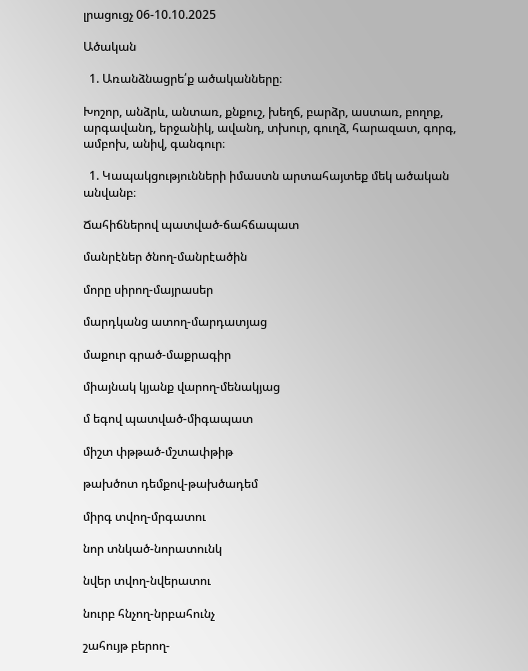լրացուցչ 06-10.10.2025

Ածական

  1. Առանձնացրե՛ք ածականները։

Խոշոր, անձրև, անտառ, քնքուշ, խեղճ, բարձր, աստառ, բողոք, արգավանդ, երջանիկ, ավանդ, տխուր, գուղձ, հարազատ, գորգ, ամբոխ, անիվ, գանգուր։

  1. Կապակցությունների իմաստն արտահայտեք մեկ ածական անվանբ։

Ճահիճներով պատված-ճահճապատ

մանրէներ ծնող-մանրէածին

մորը սիրող-մայրասեր

մարդկանց ատող-մարդատյաց

մաքուր գրած-մաքրագիր

միայնակ կյանք վարող-մենակյաց

մ եգով պատված-միգապատ

միշտ փթթած-մշտափթիթ

թախծոտ դեմքով-թախծադեմ

միրգ տվող-մրգատու

նոր տնկած-նորատունկ

նվեր տվող-նվերատու

նուրբ հնչող-նրբահունչ

շահույթ բերող-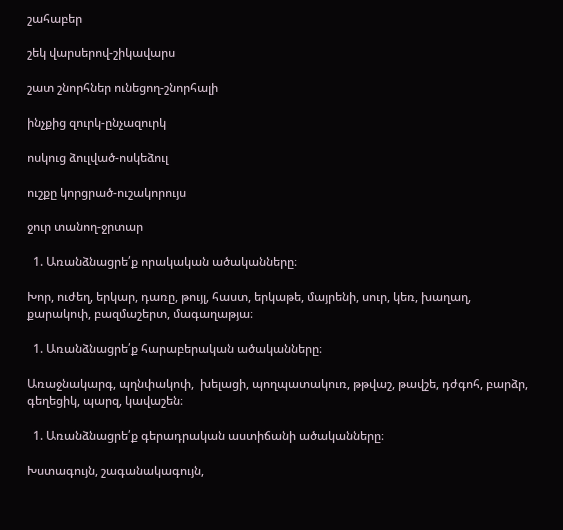շահաբեր

շեկ վարսերով-շիկավարս

շատ շնորհներ ունեցող-շնորհալի

ինչքից զուրկ-ընչազուրկ

ոսկուց ձուլված-ոսկեձուլ

ուշքը կորցրած-ուշակորույս

ջուր տանող-ջրտար

  1. Առանձնացրե՛ք որակական ածականները։

Խոր, ուժեղ, երկար, դառը, թույլ, հաստ, երկաթե, մայրենի, սուր, կեռ, խաղաղ, քարակոփ, բազմաշերտ, մագաղաթյա։

  1. Առանձնացրե՛ք հարաբերական ածականները։

Առաջնակարգ, պղնփակոփ,  խելացի, պողպատակուռ, թթվաշ, թավշե, դժգոհ, բարձր, գեղեցիկ, պարզ, կավաշեն։

  1. Առանձնացրե՛ք գերադրական աստիճանի ածականները։

Խստագույն, շագանակագույն,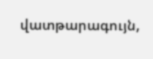վատթարագույն,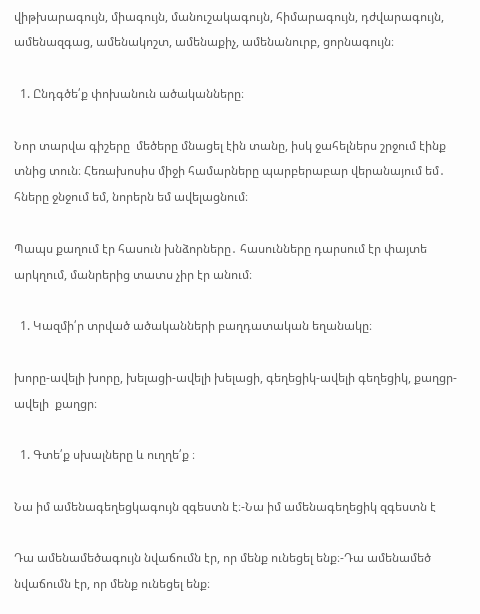վիթխարագույն, միագույն, մանուշակագույն, հիմարագույն, դժվարագույն, ամենազգաց, ամենակոշտ, ամենաքիչ, ամենանուրբ, ցորնագույն։

  1. Ընդգծե՛ք փոխանուն ածականները։

Նոր տարվա գիշերը  մեծերը մնացել էին տանը, իսկ ջահելներս շրջում էինք տնից տուն։ Հեռախոսիս միջի համարները պարբերաբար վերանայում եմ․ հները ջնջում եմ, նորերն եմ ավելացնում։

Պապս քաղում էր հասուն խնձորները․ հասունները դարսում էր փայտե արկղում, մանրերից տատս չիր էր անում։

  1. Կազմի՛ր տրված ածականների բաղդատական եղանակը։

խորը-ավելի խորը, խելացի-ավելի խելացի, գեղեցիկ-ավելի գեղեցիկ, քաղցր-ավելի  քաղցր։

  1. Գտե՛ք սխալները և ուղղե՛ք ։

Նա իմ ամենագեղեցկագույն զգեստն է։-Նա իմ ամենագեղեցիկ զգեստն է

Դա ամենամեծագույն նվաճումն էր, որ մենք ունեցել ենք։-Դա ամենամեծ նվաճումն էր, որ մենք ունեցել ենք։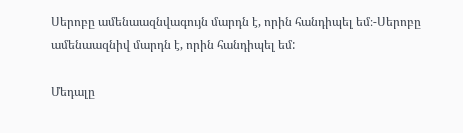Սերոբը ամենաազնվագույն մարդն է, որին հանդիպել եմ։-Սերոբը ամենաազնիվ մարդն է, որին հանդիպել եմ:

Մեդալը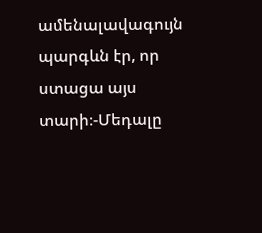ամենալավագույն պարգևն էր, որ ստացա այս տարի։-Մեդալը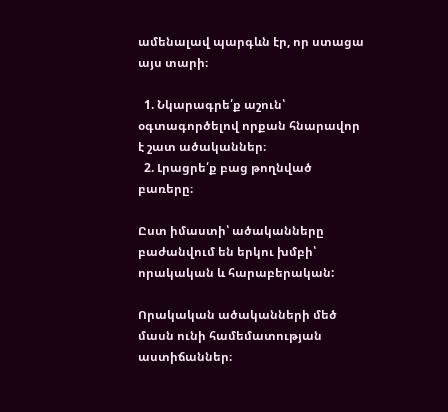ամենալավ պարգևն էր, որ ստացա այս տարի։

  1. Նկարագրե՛ք աշուն՝ օգտագործելով որքան հնարավոր է շատ ածականներ։
  2. Լրացրե՛ք բաց թողնված բառերը։

Ըստ իմաստի՝ ածականները բաժանվում են երկու խմբի՝ որակական և հարաբերական:

Որակական ածականների մեծ մասն ունի համեմատության աստիճաններ։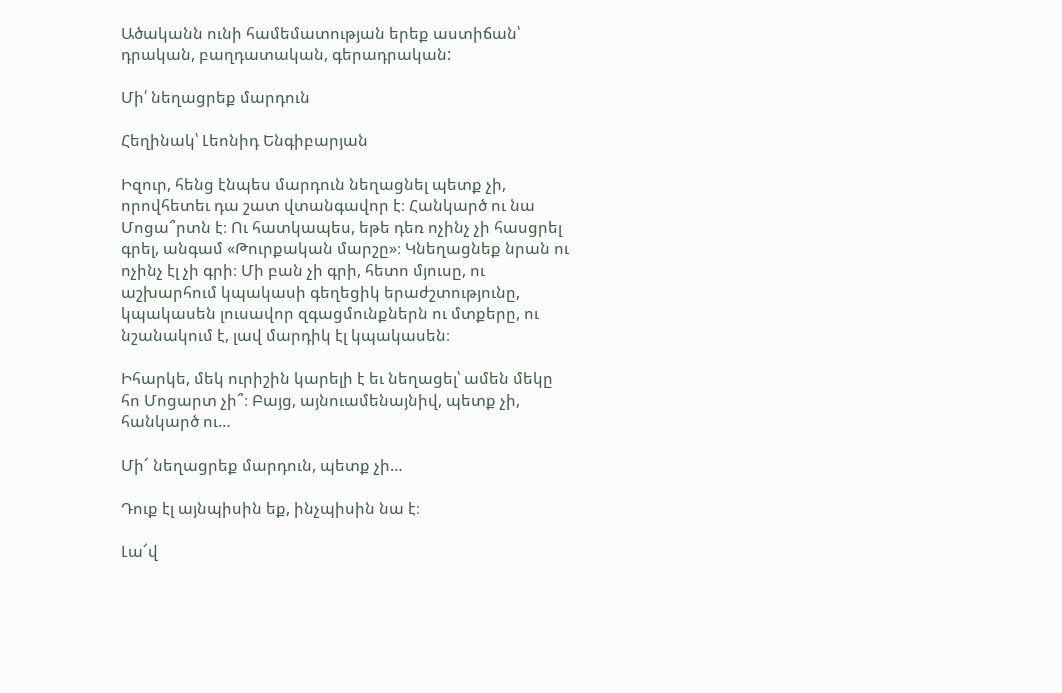Ածականն ունի համեմատության երեք աստիճան՝ դրական, բաղդատական, գերադրական:

Մի՛ նեղացրեք մարդուն

Հեղինակ՝ Լեոնիդ Ենգիբարյան

Իզուր, հենց էնպես մարդուն նեղացնել պետք չի, որովհետեւ դա շատ վտանգավոր է։ Հանկարծ ու նա Մոցա՞րտն է։ Ու հատկապես, եթե դեռ ոչինչ չի հասցրել գրել, անգամ «Թուրքական մարշը»։ Կնեղացնեք նրան ու ոչինչ էլ չի գրի։ Մի բան չի գրի, հետո մյուսը, ու աշխարհում կպակասի գեղեցիկ երաժշտությունը, կպակասեն լուսավոր զգացմունքներն ու մտքերը, ու նշանակում է, լավ մարդիկ էլ կպակասեն։

Իհարկե, մեկ ուրիշին կարելի է եւ նեղացել՝ ամեն մեկը հո Մոցարտ չի՞։ Բայց, այնուամենայնիվ, պետք չի, հանկարծ ու…

Մի՜ նեղացրեք մարդուն, պետք չի…

Դուք էլ այնպիսին եք, ինչպիսին նա է։

Լա՜վ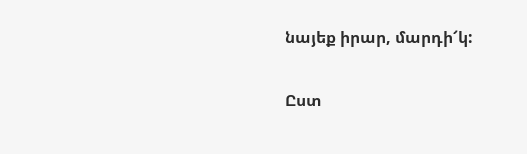նայեք իրար, մարդի՜կ:

Ըստ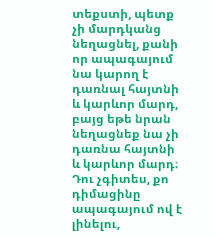տեքստի, պետք չի մարդկանց նեղացնել, քանի որ ապագայում նա կարող է դառնալ հայտնի և կարևոր մարդ, բայց եթե նրան նեղացնեք նա չի դառնա հայտնի և կարևոր մարդ։ Դու չգիտես, քո դիմացինը ապագայում ով է լինելու,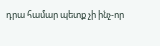դրա համար պետք չի ինչ-որ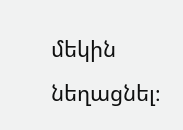մեկին նեղացնել։